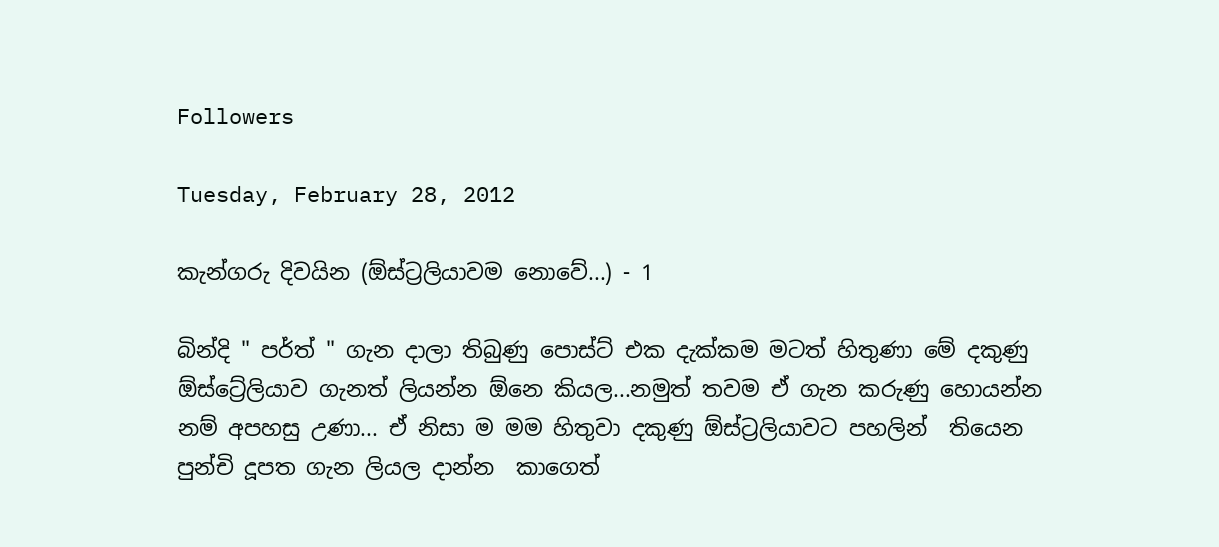Followers

Tuesday, February 28, 2012

කැන්ගරු දිවයින (ඕස්ට්‍රලියාවම නොවේ...) - 1

බින්දි " පර්ත් " ගැන දාලා තිබුණු පොස්ට් එක දැක්කම මටත් හිතුණා මේ දකුණු ඕස්ට්‍රේලියාව ගැනත් ලියන්න ඕනෙ කියල...නමුත් තවම ඒ ගැන කරුණු හොයන්න නම් අපහසු උණා... ඒ නිසා ම මම හිතුවා දකුණු ඕස්ට්‍රලියාවට පහලින්  තියෙන පුන්චි දූපත ගැන ලියල දාන්න  කාගෙත්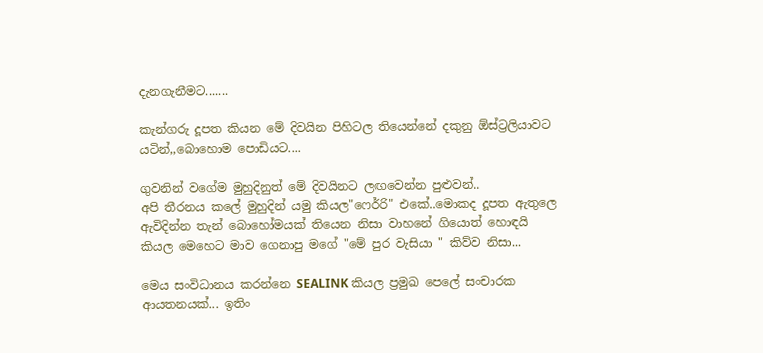දැනගැනීමට.......

කැන්ගරු දූපත කියන මේ දිවයින පිහිටල තියෙන්නේ දකුනු ඕස්ට්‍රලියාවට යටින්,,බොහොම පොඩියට....

ගුවනින් වගේම මුහුදිනුත් මේ දිවයිනට ලඟවෙන්න පුළුවන්..
අපි තීරනය කලේ මුහුදින් යමු කියල"ෆෙර්‍රි" එකේ..මොකද දූපත ඇතුලෙ ඇවිදින්න තැන් බොහෝමයක් තියෙන නිසා වාහනේ ගියොත් හොඳයි කියල මෙහෙට මාව ගෙනාපු මගේ "මේ පුර වැසියා " කිව්ව නිසා...

මෙය සංවිධානය කරන්නෙ SEALINK කියල ප්‍රමුඛ පෙලේ සංචාරක ආයතනයක්... ඉතිං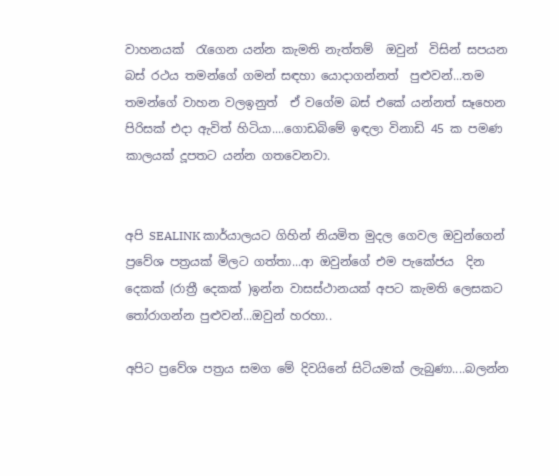වාහනයක්  රැගෙන යන්න කැමති නැත්තම්  ඔවුන්  විසින් සපයන බස් රථය තමන්ගේ ගමන් සඳහා යොදාගන්නත්  පුළුවන්...තම තමන්ගේ වාහන වලඉනුත්  ඒ වගේම බස් එකේ යන්නත් සෑහෙන පිරිසක් එදා ඇවිත් හිටියා....ගොඩබිමේ ඉඳලා විනාඩි 45 ක පමණ කාලයක් දූපතට යන්න ගතවෙනවා.


අපි SEALINK කාර්යාලයට ගිහින් නියමිත මුදල ගෙවල ඔවුන්ගෙන් ප්‍රවේශ පත්‍රයක් මිලට ගත්තා...ආ ඔවුන්ගේ එම පැකේජය  දින දෙකක් (රාත්‍රී දෙකක් )ඉන්න වාසස්ථානයක් අපට කැමති ලෙසකට තෝරාගන්න පුළුවන්...ඔවුන් හරහා..

අපිට ප්‍රවේශ පත්‍රය සමග මේ දිවයිනේ සිටියමක් ලැබුණා....බලන්න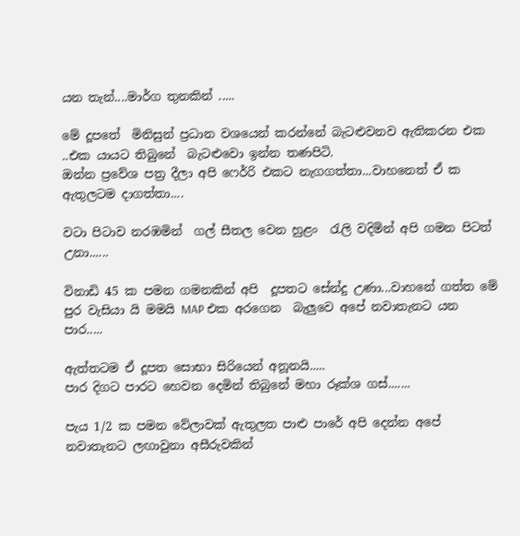යන තැන්....මාර්ග තුනකින් .....

මේ දූපතේ  මිනිසුන් ප්‍රධාන වශයෙන් කරන්නේ බැටළුවනව ඇතිකරන එක ..එක යායට තිබුනේ  බැටළුවො ඉන්න තණපිටි.
ඔන්න ප්‍රවේශ පත්‍ර දීලා අපි ෆෙර්‍රි එකට නැගගත්තා...වාහනෙත් ඒ ක ඇතුලටම දාගත්තා....

වටා පිටාව නරඹමින්  ගල් සීතල වෙන හුළං  රැලි වදිමින් අපි ගමන පිටත් උනා......

විනාඩි 45 ක පමන ගමනකින් අපි  දූපතට සේන්දු උණා...වාහනේ ගත්ත මේ පුර වැසියා යි මමයි MAP එක අරගෙන  බැලුවෙ අපේ නවාතැනට යන පාර.....

ඇත්තටම ඒ දූපත සොභා සිරියෙන් අනූනයි.....
පාර දිගට පාරට හෙවන දෙමින් තිබුනේ මහා රූක්ශ ගස්.......

පැය 1/2 ක පමන වේලාවක් ඇතුලත පාළු පාරේ අපි දෙන්න අපේ නවාතැනට ලඟාවුනා අසීරුවකින්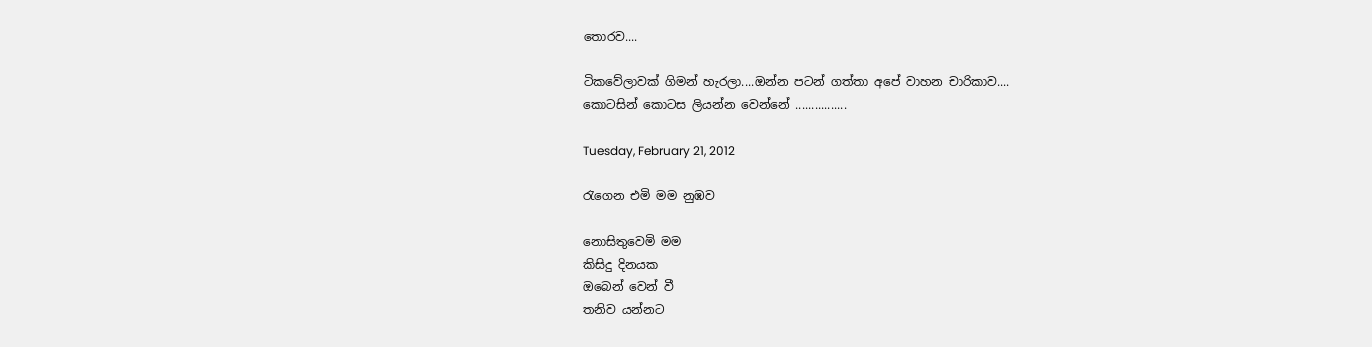තොරව....

ටිකවේලාවක් ගිමන් හැරලා....ඔන්න පටන් ගත්තා අපේ වාහන චාරිකාව....
කොටසින් කොටස ලියන්න වෙන්නේ ................

Tuesday, February 21, 2012

රැගෙන එමි මම නුඹව

නොසිතුවෙමි මම
කිසිදු දිනයක
ඔබෙන් වෙන් වී
තනිව යන්නට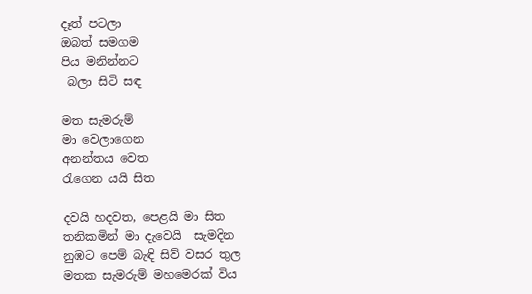දෑත් පටලා
ඔබත් සමගම
පිය මනින්නට
 බලා සිටි සඳ

මත සැමරුම්
මා වෙලාගෙන
අනන්තය වෙත
රැගෙන යයි සිත

දවයි හදවත, පෙළයි මා සිත
තනිකමින් මා දැවෙයි  සැමදින
නුඹට පෙම් බැඳි සිව් වසර තුල
මතක සැමරුම් මහමෙරක් විය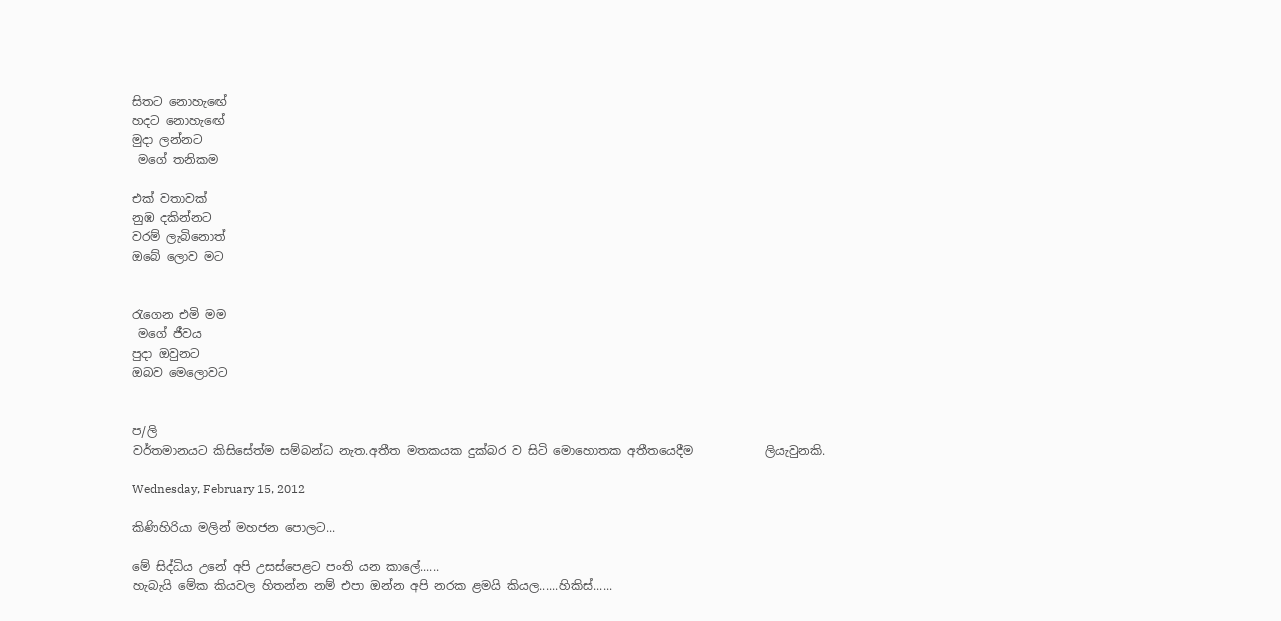සිතට නොහැඟේ
හදට නොහැඟේ
මුදා ලන්නට
 මගේ තනිකම

එක් වතාවක්
නුඹ දකින්නට
වරම් ලැබිනොත්
ඔබේ ලොව මට


රැගෙන එමි මම
 මගේ ජීවය
පුදා ඔවුනට
ඔබව මෙලොවට


ප/ලි
වර්තමානයට කිසිසේත්ම සම්බන්ධ නැත.අතීත මතකයක දුක්බර ව සිටි මොහොතක අතීතයෙදීම            ලියැවුනකි.

Wednesday, February 15, 2012

කිණිහිරියා මලින් මහජන පොලට...

මේ සිද්ධිය උනේ අපි උසස්පෙළට පංති යන කාලේ......
හැබැයි මේක කියවල හිතන්න නම් එපා ඔන්න අපි නරක ළමයි කියල......හිකිස්......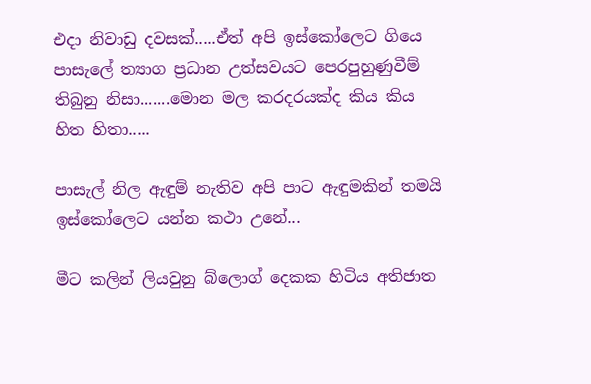එදා නිවාඩු දවසක්.....ඒත් අපි ඉස්කෝලෙට ගියෙ පාසැලේ ත්‍යාග ප්‍රධාන උත්සවයට පෙරපුහුණුවීම් තිබුනු නිසා.......මොන මල කරදරයක්ද කිය කිය හිත හිතා.....

පාසැල් නිල ඇඳුම් නැතිව අපි පාට ඇඳුමකින් තමයි ඉස්කෝලෙට යන්න කථා උනේ...

මීට කලින් ලියවුනු බ්ලොග් දෙකක හිටිය අතිජාත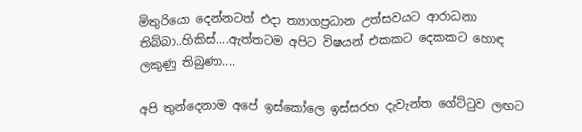මිතුරියො දෙන්නටත් එදා ත්‍යාගප්‍රධාන උත්සවයට ආරාධනා තිබ්බා..හිකිස්....ඇත්තටම අපිට විෂයන් එකකට දෙකකට හොඳ ලකුණු තිබුණා....

අපි තුන්දෙනාම අපේ ඉස්කෝලෙ ඉස්සරහ දැවැන්ත ගේට්ටුව ලඟට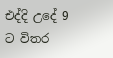එද්දි උදේ 9 ට විතර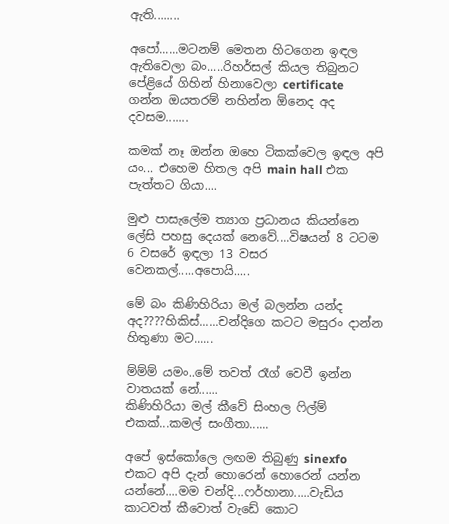ඇති........

අපෝ......මටනම් මෙතන හිටගෙන ඉඳල ඇතිවෙලා බං.....රිහර්සල් කියල තිබුනට පේළියේ ගිහින් හිනාවෙලා certificate  ගන්න ඔයතරම් නහින්න ඕනෙද අද දවසම.......

කමක් නෑ ඔන්න ඔහෙ ටිකක්වෙල ඉඳල අපි යං... එහෙම හිතල අපි main hall එක පැත්තට ගියා....

මුළු පාසැලේම ත්‍යාග ප්‍රධානය කියන්නෙ ලේසි පහසු දෙයක් නෙවේ....විෂයන් 8 ටටම 6 වසරේ ඉඳලා 13 වසර වෙනකල්.....අපොයි.....

මේ බං කිණිහිරියා මල් බලන්න යන්ද අද????හිකිස්......චන්දිගෙ කටට මසුරං දාන්න හිතුණා මට......

ම්ම්ම් යමං..මේ තවත් රෑග් වෙවී ඉන්න වාතයක් නේ......
කිණිහිරියා මල් කීවේ සිංහල ෆිල්ම් එකක්...කමල් සංගීතා......

අපේ ඉස්කෝලෙ ලඟම තිබුණු sinexfo එකට අපි දැන් හොරෙන් හොරෙන් යන්න යන්නේ....මම චන්දි...ෆර්හානා.....වැඩිය කාටවත් කීවොත් වැඩේ කොට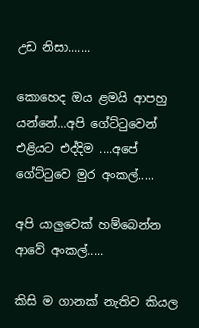උඩ නිසා.......

කොහෙද ඔය ළමයි ආපහු යන්නේ...අපි ගේට්ටුවෙන් එළියට එද්දිම ....අපේ ගේට්ටුවෙ මුර අංකල්.....

අපි යාලුවෙක් හම්බෙන්න ආවේ අංකල්.....

කිසි ම ගානක් නැතිව කියල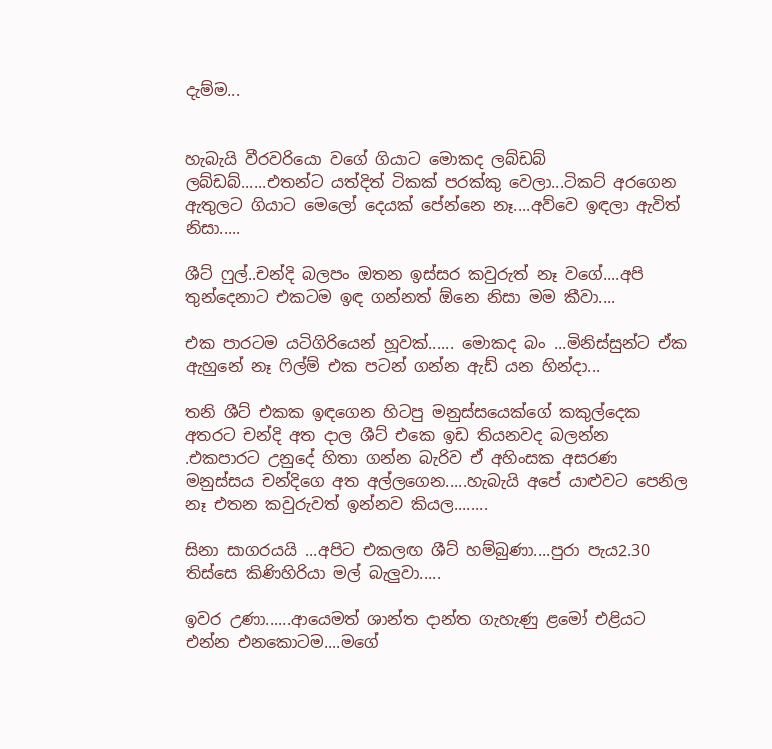දැම්ම...


හැබැයි වීරවරියො වගේ ගියාට මොකද ලබ්ඩබ් ලබ්ඩබ්......එතන්ට යත්දිත් ටිකක් පරක්කු වෙලා...ටිකට් අරගෙන ඇතුලට ගියාට මෙලෝ දෙයක් පේන්නෙ නෑ....අව්වෙ ඉඳලා ඇවිත් නිසා.....

ශීට් ෆුල්..චන්දි බලපං ඔතන ඉස්සර කවුරුත් නෑ වගේ....අපි තුන්දෙනාට එකටම ඉඳ ගන්නත් ඕනෙ නිසා මම කීවා....

එක පාරටම යටිගිරියෙන් හූවක්...... මොකද බං ...මිනිස්සුන්ට ඒක ඇහුනේ නෑ ෆිල්ම් එක පටන් ගන්න ඇඩ් යන හින්දා...

තනි ශීට් එකක ඉඳගෙන හිටපු මනුස්සයෙක්ගේ කකුල්දෙක අතරට චන්දි අත දාල ශීට් එකෙ ඉඩ තියනවද බලන්න .එකපාරට උනුදේ හිතා ගන්න බැරිව ඒ අහිංසක අසරණ මනුස්සය චන්දිගෙ අත අල්ලගෙන.....හැබැයි අපේ යාළුවට පෙනිල නෑ එතන කවුරුවත් ඉන්නව කියල........

සිනා සාගරයයි ...අපිට එකලඟ ශීට් හම්බුණා....පුරා පැය2.30 තිස්සෙ කිණිහිරියා මල් බැලුවා.....

ඉවර උණා......ආයෙමත් ශාන්ත දාන්ත ගැහැණු ළමෝ එළියට එන්න එනකොටම....මගේ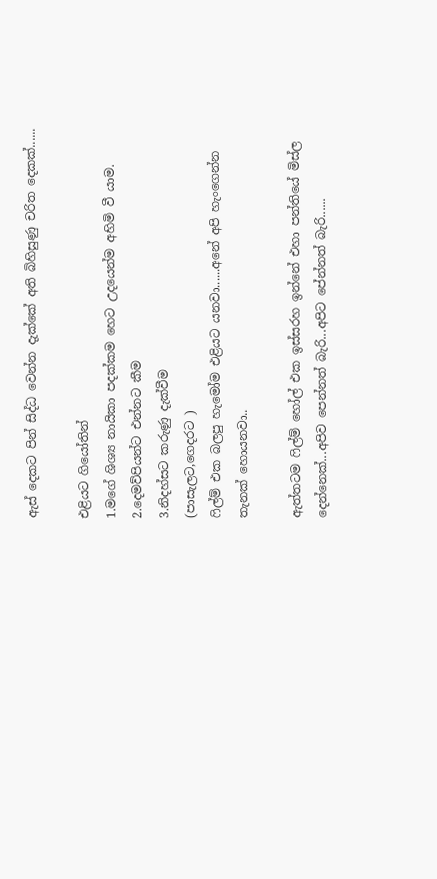ඇස් දෙකට පින් සිද්ධ වෙන්න දැක්කේ අති බිහිසුණු චරිත දෙකක්......

එළියට ගියෝතින්
1.මගේ ශිශ්‍ය නායිකා පදක්කම හෙට උදයෙන්ම අහිමි වී යාම.
2.දෙමව්පියන්ට එන්නට කීම
3.නිදහ්සට කරුණු දැක්වීම
(පාසැලට,ගෙදරට )
ෆිල්ම් එක බලපු හැමෝම එළියට යනවා......අනේ අපි හැංගෙන්න තැනක් හොයනවා..

ඇත්තටම ෆිල්ම් හෝල් එක ඉස්සරහ ඉන්නේ එහා පන්තියේ මිස්ල දෙන්නෙක්...අපිව පෙන්නත් බැරි...අපිට පේන්නත් බැරි......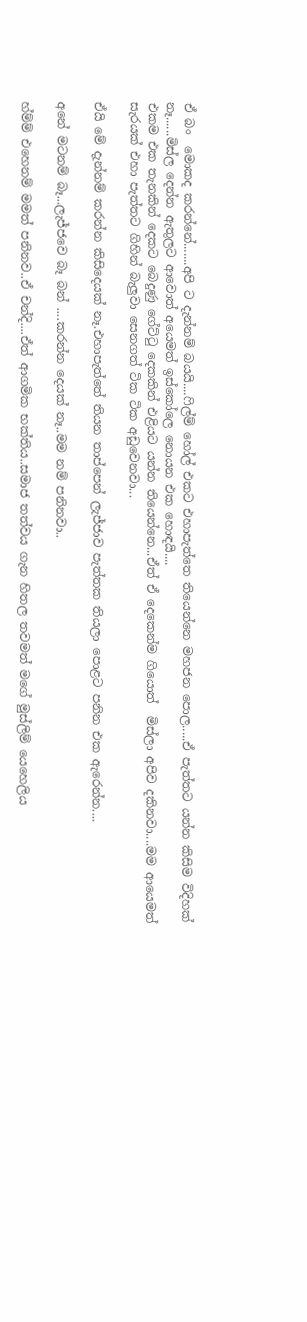ඒ බං  මොකද කරන්නේ.......අපි ට දැන්නම් බයයි....ෆිල්ම් හෝල් එකට එහාපැත්තෙ තියෙන්නෙ මහජන පොල.....ඒ පැත්තට යන්න කිසිම විදිහක් නෑ......මිස්ල දෙන්න ඇතුලට ආවොත් අයෙමත් ඉස්කෝලෙ නොයන එක හොඳයි....
එකම එක තැනකින් දෙකට බෙදුණු ගේට්ටු දෙකකින් එළියට යන්න තියෙන්නෙ...ඒත් ඒ දෙකෙන්ම ගියොත්  මිස්ලා අපිව දකිනවා....මම ආයෙමත් සැරයක් එහා පැත්තට ගිහින් බැලුවා සෙනගත් ටික ටික අඩුවෙනවා...

ඒයි මේ දැන්නම් කරන්න කිසිදෙයක් නෑ.එහාපැත්තේ තියන තාප්පෙන් ලැජ්ජාව පැත්තක තියලා පොළට පනින එක ඇරෙන්න....

අනේ මටනම් බෑ...ලැජ්ජවෙ බෑ බන් ....කරන්න දෙයක් නෑ..මම නම් පනිනවා..

හ්ම්ම් එහෙනම් මමත් පනිනව..ඒ චන්දි....ඒත් ආගමික භක්තිය..සමාජ තත්වය ගැන හිතල තවමත් මගේ මුස්ලිම් යෙහෙලිය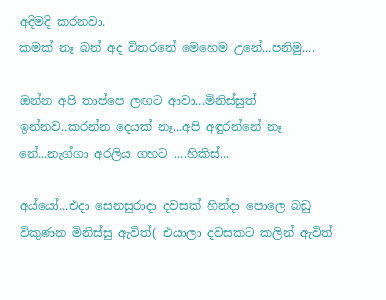අදිමදි කරනවා.
කමක් නෑ බන් අද විතරනේ මෙහෙම උනේ...පනිමු....

ඔන්න අපි තාප්පෙ ලඟට ආවා...මිනිස්සුත් ඉන්නව..කරන්න දෙයක් නෑ...අපි අඳුරන්නේ නෑ නේ...නැග්ගා අරලිය ගහට ....හිකිස්...

අය්යෝ...එදා සෙනසුරාදා දවසක් හින්දා පොලෙ බඩු විකුණන මිනිස්සු ඇවිත්( එයාලා දවසකට කලින් ඇවිත්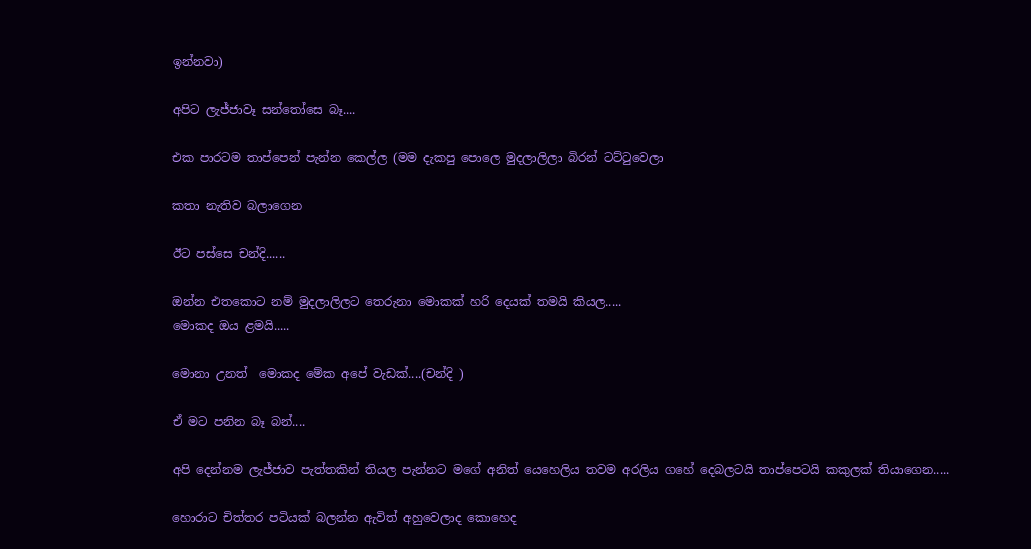ඉන්නවා)

අපිට ලැජ්ජාවෑ සන්තෝසෙ බෑ....

එක පාරටම තාප්පෙන් පැන්න කෙල්ල (මම දැකපු පොලෙ මුදලාලිලා බිරන් ටට්ටුවෙලා

කතා නැතිව බලාගෙන

ඊට පස්සෙ චන්දි......

ඔන්න එතකොට නම් මුදලාලිලට තෙරුනා මොකක් හරි දෙයක් තමයි කියල.....
මොකද ඔය ළමයි.....

මොනා උනත්  මොකද මේක අපේ වැඩක්....(චන්දි )

ඒ මට පනින බෑ බන්....

අපි දෙන්නම ලැජ්ජාව පැත්තකින් තියල පැන්නට මගේ අනිත් යෙහෙලිය තවම අරලිය ගහේ දෙබලටයි තාප්පෙටයි කකුලක් තියාගෙන.....

හොරාට චිත්තර පටියක් බලන්න ඇවිත් අහුවෙලාද කොහෙද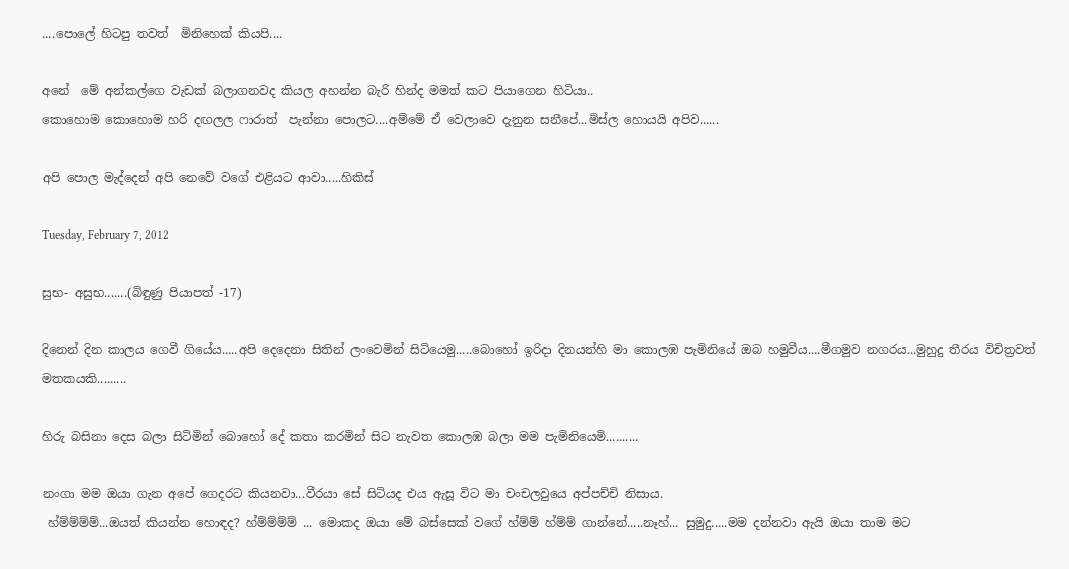....පොලේ හිටපු තවත්  මිනිහෙක් කියපි....

අනේ  මේ අන්කල්ගෙ වැඩක් බලාගනවද කියල අහන්න බැරි හින්ද මමත් කට පියාගෙන හිටියා..
කොහොම කොහොම හරි දඟලල ෆාරාත්  පැන්නා පොලට....අම්මේ ඒ වෙලාවෙ දැනුන සනීපේ...මිස්ල හොයයි අපිව......

අපි පොල මැද්දෙන් අපි නෙවේ වගේ එළියට ආවා.....හිකිස්

Tuesday, February 7, 2012

සුභ- අසුභ.......(බිඳුණු පියාපත් -17)

දිනෙන් දින කාලය ගෙවී ගියේය.....අපි දෙදෙනා සිතින් ලංවෙමින් සිටියෙමු.....බොහෝ ඉරිදා දිනයන්හි මා කොලඹ පැමිනියේ ඔබ හමුවීය....මීගමුව නගරය...මුහුදු තීරය විචිත්‍රවත්  මතකයකි.........

හිරු බසිනා දෙස බලා සිටිමින් බොහෝ දේ කතා කරමින් සිට නැවත කොලඹ බලා මම පැමිනියෙමි..........

නංගා මම ඔයා ගැන අපේ ගෙදරට කියනවා...වීරයා සේ සිටියද එය ඇසූ විට මා චංචලවුයෙ අප්පච්චි නිසාය.
 හ්ම්ම්ම්ම්...ඔයත් කියන්න හොඳද? හ්ම්ම්ම්ම් ... මොකද ඔයා මේ බස්සෙක් වගේ හ්ම්ම් හ්ම්ම් ගාන්නේ.....නෑහ්... සුමුදු.....මම දන්නවා ඇයි ඔයා තාම මට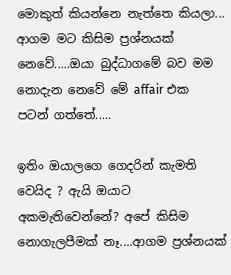මොකුත් කියන්නෙ නැත්තෙ කියලා... ආගම මට කිසිම ප්‍රශ්නයක් නෙවේ.....ඔයා බුද්ධාගමේ බව මම නොදැන නෙවේ මේ affair එක පටන් ගත්තේ.....

ඉතිං ඔයාලගෙ ගෙදරින් කැමති වෙයිද ? ඇයි ඔයාට අකමැතිවෙන්නේ? අපේ කිසිම නොගැලපීමක් නෑ....ආගම ප්‍රශ්නයක්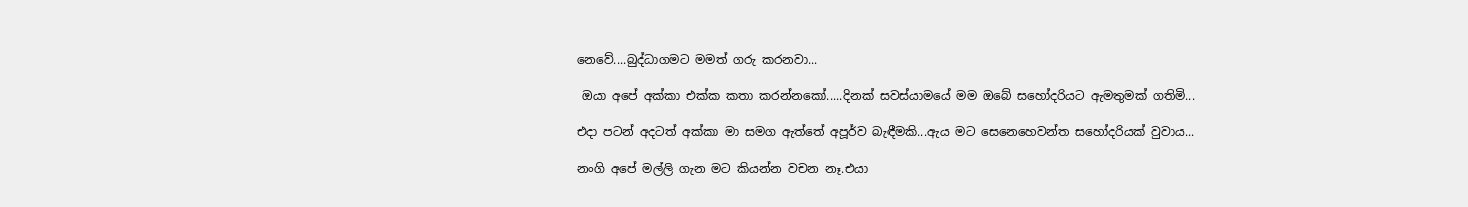නෙවේ....බුද්ධාගමට මමත් ගරු කරනවා...

 ඔයා අපේ අක්කා එක්ක කතා කරන්නකෝ.....දිනක් සවස්යාමයේ මම ඔබේ සහෝදරියට ඇමතුමක් ගතිමි...

එදා පටන් අදටත් අක්කා මා සමග ඇත්තේ අපූර්ව බැඳීමකි...ඇය මට සෙනෙහෙවන්ත සහෝදරියක් වුවාය...

නංගි අපේ මල්ලි ගැන මට කියන්න වචන නෑ.එයා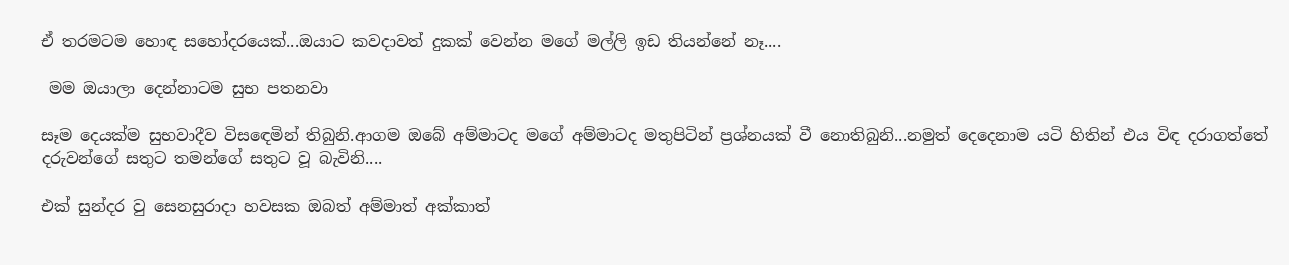ඒ තරමටම හොඳ සහෝදරයෙක්...ඔයාට කවදාවත් දුකක් වෙන්න මගේ මල්ලි ඉඩ තියන්නේ නෑ....

 මම ඔයාලා දෙන්නාටම සුභ පතනවා

සෑම දෙයක්ම සුභවාදීව විසඳෙමින් තිබුනි.ආගම ඔබේ අම්මාටද මගේ අම්මාටද මතුපිටින් ප්‍රශ්නයක් වී නොතිබුනි...නමුත් දෙදෙනාම යටි හිතින් එය විඳ දරාගත්තේ දරුවන්ගේ සතුට තමන්ගේ සතුට වූ බැවිනි....

එක් සුන්දර වු සෙනසුරාදා හවසක ඔබත් අම්මාත් අක්කාත්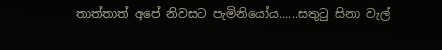තාත්තාත් අපේ නිවසට පැමිනියෝය......සතුටු සිනා වැල්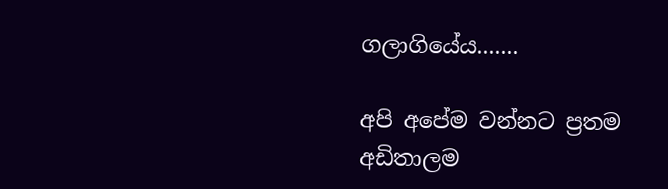ගලාගියේය.......

අපි අපේම වන්නට ප්‍රතම අඩිතාලම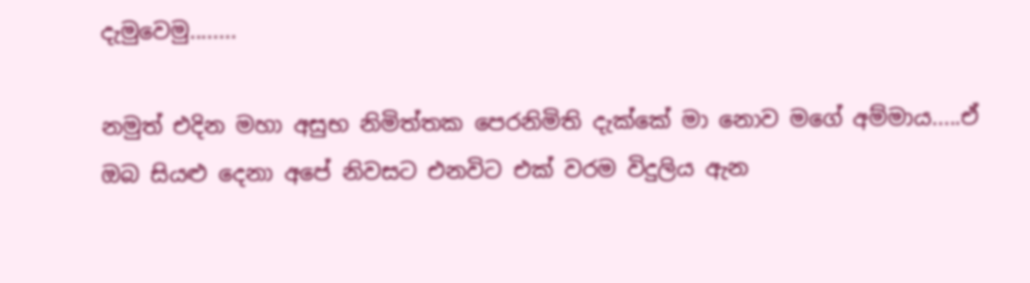දැමුවෙමු........

නමුත් එදින මහා අසුභ නිමිත්තක පෙරනිමිති දැක්කේ මා නොව මගේ අම්මාය.....ඒ ඔබ සියළු දෙනා අපේ නිවසට එනවිට එක් වරම විදුලිය ඇන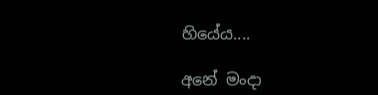හියේය....

අනේ මංදා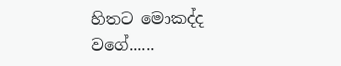හිතට මොකද්ද වගේ......